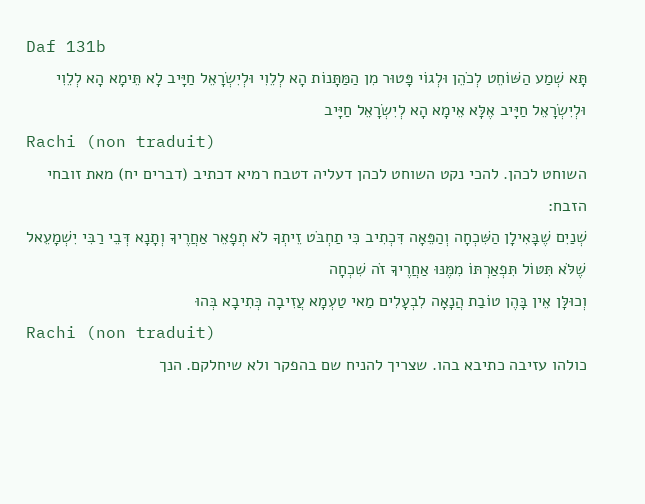Daf 131b
תָּא שְׁמַע הַשּׁוֹחֵט לְכֹהֵן וּלְגוֹי פָּטוּר מִן הַמַּתָּנוֹת הָא לְלֵוִי וּלְיִשְׂרָאֵל חַיָּיב לָא תֵּימָא הָא לְלֵוִי וּלְיִשְׂרָאֵל חַיָּיב אֶלָּא אֵימָא הָא לְיִשְׂרָאֵל חַיָּיב
Rachi (non traduit)
השוחט לכהן. להכי נקט השוחט לכהן דעליה דטבח רמיא דכתיב (דברים יח) מאת זובחי הזבח:
שְׁנַיִם שֶׁבָּאִילָן הַשִּׁכְחָה וְהַפֵּאָה דִּכְתִיב כִּי תַחְבֹּט זֵיתְךָ לֹא תְפָאֵר אַחֲרֶיךָ וְתָנָא דְּבֵי רַבִּי יִשְׁמָעֵאל שֶׁלֹּא תִּטּוֹל תִּפְאַרְתּוֹ מִמֶּנּוּ אַחֲרֶיךָ זֹה שִׁכְחָה
וְכוּלָּן אֵין בָּהֶן טוֹבַת הֲנָאָה לִבְעָלִים מַאי טַעְמָא עֲזִיבָה כְּתִיבָא בְּהוּ
Rachi (non traduit)
כולהו עזיבה כתיבא בהו. שצריך להניח שם בהפקר ולא שיחלקם. הנך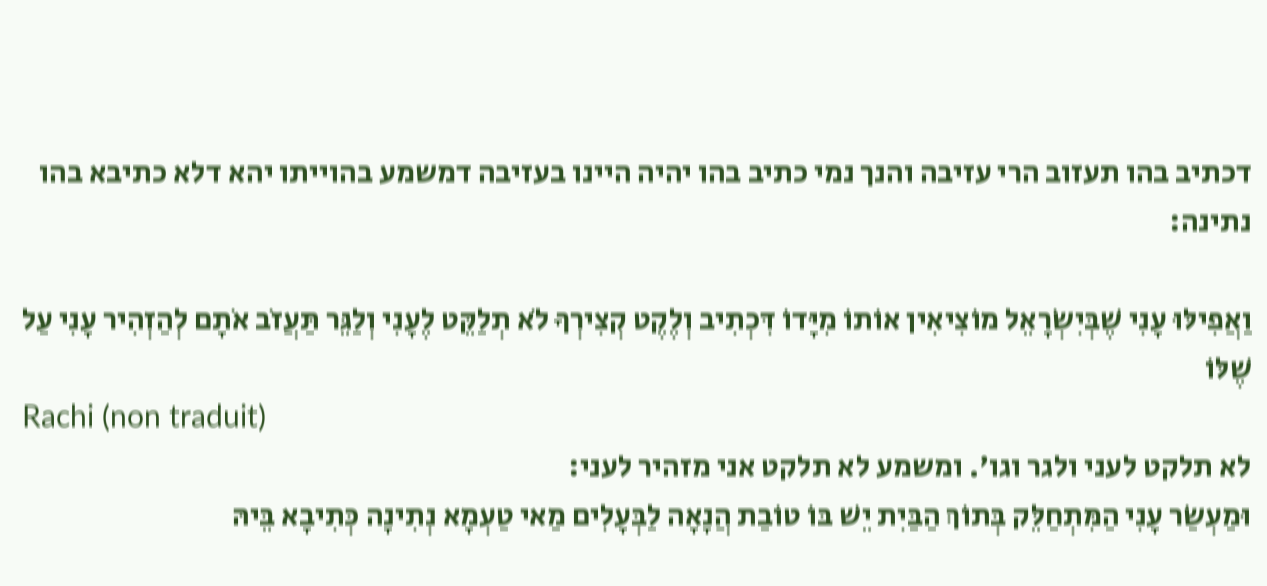דכתיב בהו תעזוב הרי עזיבה והנך נמי כתיב בהו יהיה היינו בעזיבה דמשמע בהוייתו יהא דלא כתיבא בהו נתינה:

וַאֲפִילּוּ עָנִי שֶׁבְּיִשְׂרָאֵל מוֹצִיאִין אוֹתוֹ מִיָּדוֹ דִּכְתִיב וְלֶקֶט קְצִירְךָ לֹא תְלַקֵּט לֶעָנִי וְלַגֵּר תַּעֲזֹב אֹתָם לְהַזְהִיר עָנִי עַל שֶׁלּוֹ
Rachi (non traduit)
לא תלקט לעני ולגר וגו'. ומשמע לא תלקט אני מזהיר לעני:
וּמַעְשַׂר עָנִי הַמִּתְחַלֵּק בְּתוֹךְ הַבַּיִת יֵשׁ בּוֹ טוֹבַת הֲנָאָה לַבְּעָלִים מַאי טַעְמָא נְתִינָה כְּתִיבָא בֵּיהּ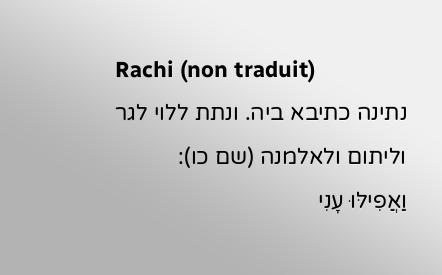Rachi (non traduit)
נתינה כתיבא ביה. ונתת ללוי לגר וליתום ולאלמנה (שם כו):
וַאֲפִילּוּ עָנִי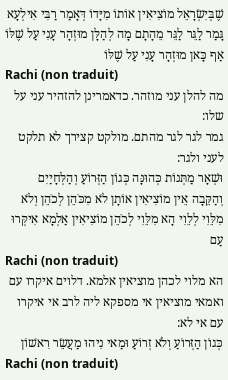שֶׁבְּיִשְׂרָאֵל מוֹצִיאִין אוֹתוֹ מִיָּדוֹ דְּאָמַר רַבִּי אִילְעָא גָּמַר לַגֵּר לַגֵּר מֵהָתָם מָה לְהַלָּן מוּזְהָר עָנִי עַל שֶׁלּוֹ אַף כָּאן מוּזְהָר עָנִי עַל שֶׁלּוֹ
Rachi (non traduit)
מה להלן עני מוזהר. כדאמרינן להזהיר עני על שלו:
גמר לגר לגר מהתם. מולקט קצירך לא תלקט לעני ולגר:
וּשְׁאָר מַתְּנוֹת כְּהוּנָּה כְּגוֹן הַזְּרוֹעַ וְהַלְּחָיַיִם וְהַקֵּבָה אֵין מוֹצִיאִין אוֹתָן לֹא מִכֹּהֵן לְכֹהֵן וְלֹא מִלֵּוִי לְלֵוִי הָא מִלֵּוִי לְכֹהֵן מוֹצִיאִין אַלְמָא אִיקְּרוּ עַם
Rachi (non traduit)
הא מלוי לכהן מוציאין אלמא. דלוים איקרו עם ואמאי מוציאין אי מספקא ליה לרב אי איקרו עם אי לא:
כְּגוֹן הַזְּרוֹעַ וְלֹא זְרוֹעַ וּמַאי נִיהוּ מַעֲשֵׂר רִאשׁוֹן
Rachi (non traduit)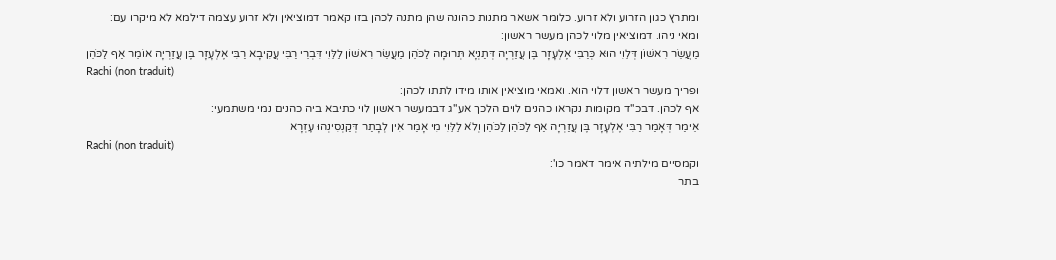ומתרץ כגון הזרוע ולא זרוע. כלומר אשאר מתנות כהונה שהן מתנה לכהן בזו קאמר דמוציאין ולא זרוע עצמה דילמא לא מיקרו עם:
ומאי ניהו. דמוציאין מלוי לכהן מעשר ראשון:
מַעֲשֵׂר רִאשׁוֹן דְּלֵוִי הוּא כְּרַבִּי אֶלְעָזָר בֶּן עֲזַרְיָה דְּתַנְיָא תְּרוּמָה לַכֹּהֵן מַעֲשֵׂר רִאשׁוֹן לַלֵּוִי דִּבְרֵי רַבִּי עֲקִיבָא רַבִּי אֶלְעָזָר בֶּן עֲזַרְיָה אוֹמֵר אַף לַכֹּהֵן
Rachi (non traduit)
ופריך מעשר ראשון דלוי הוא. ואמאי מוציאין אותו מידו לתתו לכהן:
אף לכהן. דבכ''ד מקומות נקראו כהנים לוים הלכך אע''ג דבמעשר ראשון לוי כתיבא ביה כהנים נמי משתמעי:
אֵימַר דְּאָמַר רַבִּי אֶלְעָזָר בֶּן עֲזַרְיָה אַף לַכֹּהֵן לַכֹּהֵן וְלֹא לַלֵּוִי מִי אָמַר אִין לְבָתַר דְּקַנְסִינְהוּ עֶזְרָא
Rachi (non traduit)
וקמסיים מילתיה אימר דאמר כו':
בתר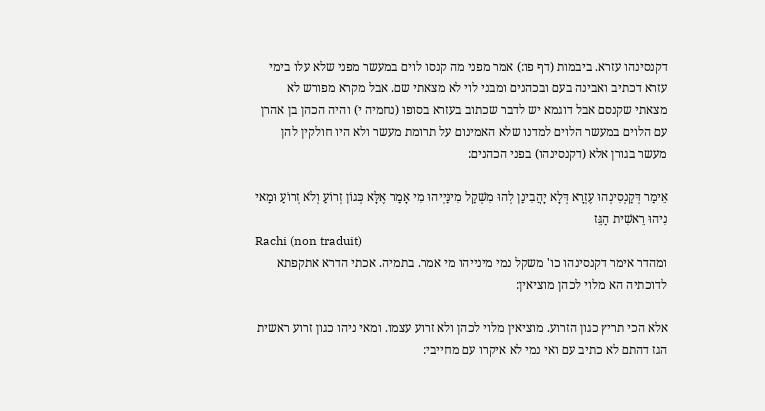דקנסינהו עזרא. ביבמות (דף פו:) אמר מפני מה קנסו לוים במעשר מפני שלא עלו בימי עזרא דכתיב ואבינה בעם ובכהנים ומבני לוי לא מצאתי שם. אבל מקרא מפורש לא מצאתי שקנסם אבל דוגמא יש לדבר שכתוב בעזרא בסופו (נחמיה י) והיה הכהן בן אהרן עם הלוים במעשר הלוים למדנו שלא האמינום על תרומת מעשר ולא היו חולקין להן מעשר בגורן אלא (דקנסינהו) בפני הכהנים:

אֵימַר דְּקַנְסִינְהוּ עֶזְרָא דְּלָא יָהֲבִינַן לְהוּ מִשְׁקַל מִינַּיְיהוּ מִי אָמַר אֶלָּא כְּגוֹן זְרוֹעַ וְלֹא זְרוֹעַ וּמַאי נִיהוּ רֵאשִׁית הַגֵּז
Rachi (non traduit)
ומהדר אימר דקנסינהו כו' משקל נמי מינייהו מי אמר. בתמיה. אכתי הדרא אתקפתא לדוכתיה הא מלוי לכהן מוציאין:

אלא הכי תריץ כגון הזרוע. מוציאין מלוי לכהן ולא זרוע עצמו. ומאי ניהו כגון זרוע ראשית הגז דהתם לא כתיב עם ואי נמי לא איקרו עם מחייבי: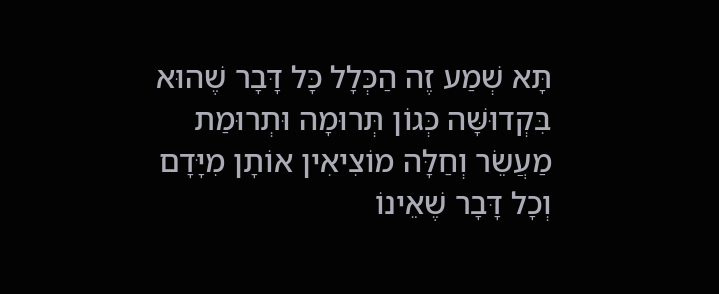תָּא שְׁמַע זֶה הַכְּלָל כָּל דָּבָר שֶׁהוּא בִּקְדוּשָּׁה כְּגוֹן תְּרוּמָה וּתְרוּמַת מַעֲשֵׂר וְחַלָּה מוֹצִיאִין אוֹתָן מִיָּדָם וְכָל דָּבָר שֶׁאֵינוֹ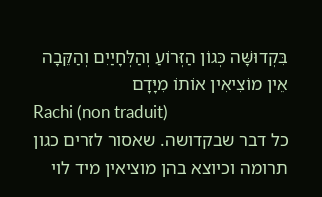בִּקְדוּשָּׁה כְּגוֹן הַזְּרוֹעַ וְהַלְּחָיַיִם וְהַקֵּבָה אֵין מוֹצִיאִין אוֹתוֹ מִיָּדָם
Rachi (non traduit)
כל דבר שבקדושה. שאסור לזרים כגון תרומה וכיוצא בהן מוציאין מיד לוי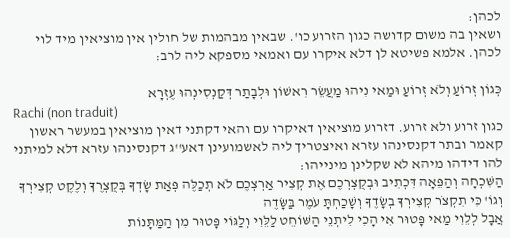לכהן:
ושאין בה משום קדושה כגון הזרוע כו'. שבאין מבהמות של חולין אין מוציאין מיד לוי לכהן. אלמא פשיטא לן דלא איקרו עם ואמאי מספקא ליה לרב:

כְּגוֹן זְרוֹעַ וְלֹא זְרוֹעַ וּמַאי נִיהוּ מַעֲשֵׂר רִאשׁוֹן וּלְבָתַר דְּקַנְסִינְהוּ עֶזְרָא
Rachi (non traduit)
כגון זרוע ולא זרוע. דזרוע מוציאין דאיקרו עם והאי דקתני דאין מוציאין במעשר ראשון קאמר ובתר דקנסינהו עזרא ואיצטריך ליה לאשמועינן דאע''ג דקנסינהו עזרא דלא למיתני להו דידהו מיהא לא שקלינן מינייהו:
הַשִּׁכְחָה וְהַפֵּאָה דִּכְתִיב וּבְקֻצְרְכֶם אֶת קְצִיר אַרְצְכֶם לֹא תְכַלֶּה פְּאַת שָׂדְךָ בְּקֻצְרֶךָ וְלֶקֶט קְצִירְךָ וְגוֹ' כִּי תִקְצֹר קְצִירְךָ בְשָׂדֶךָ וְשָׁכַחְתָּ עֹמֶר בַּשָּׂדֶה
אֲבָל לְלֵוִי מַאי פָּטוּר אִי הָכִי לִיתְנֵי הַשּׁוֹחֵט לַלֵּוִי וְלַגּוֹי פָּטוּר מִן הַמַּתָּנוֹת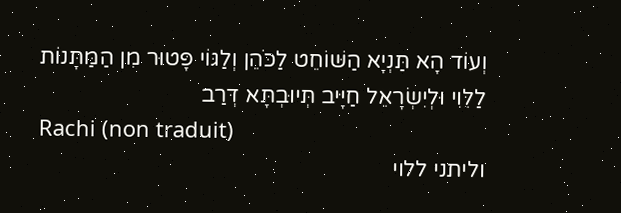וְעוֹד הָא תַּנְיָא הַשּׁוֹחֵט לַכֹּהֵן וְלַגּוֹי פָּטוּר מִן הַמַּתָּנוֹת לַלֵּוִי וּלְיִשְׂרָאֵל חַיָּיב תְּיוּבְתָּא דְּרַב
Rachi (non traduit)
וליתני ללוי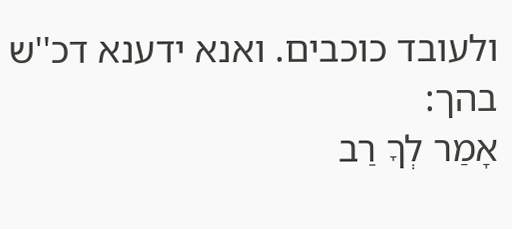ולעובד כוכבים. ואנא ידענא דכ''ש בהך:
אָמַר לְךָ רַב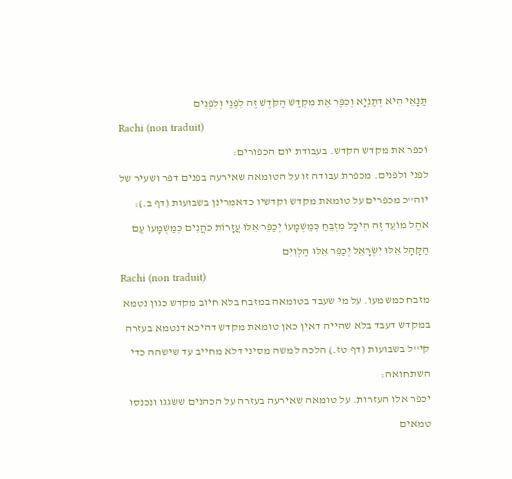תַּנָּאֵי הִיא דְּתַנְיָא וְכִפֶּר אֶת מִקְדַּשׁ הַקֹּדֶשׁ זֶה לִפְנַי וְלִפְנִים
Rachi (non traduit)
וכפר את מקדש הקדש. בעבודת יום הכפורים:
לפני ולפנים. מכפרת עבודה זו על הטומאה שאירעה בפנים דפר ושעיר של יוה''כ מכפרים על טומאת מקדש וקדשיו כדאמרינן בשבועות (דף ב.):
אֹהֶל מוֹעֵד זֶה הֵיכָל מִזְבֵּחַ כְּמַשְׁמָעוֹ יְכַפֵּר אֵלּוּ עֲזָרוֹת כֹּהֲנִים כְּמַשְׁמָעוֹ עַם הַקָּהָל אֵלּוּ יִשְׂרָאֵל יְכַפֵּר אֵלּוּ הַלְוִיִּם
Rachi (non traduit)
מזבח כמשמעו. על מי שעבד בטומאה במזבח בלא חיוב מקדש כגון נטמא במקדש דעבד בלא שהייה דאין כאן טומאת מקדש דהיכא דנטמא בעזרה קי''ל בשבועות (דף טז.) הלכה למשה מסיני דלא מחייב עד שישהה כדי השתחואה:
יכפר אלו העזרות. על טומאה שאירעה בעזרה על הכהנים ששגגו ונכנסו טמאים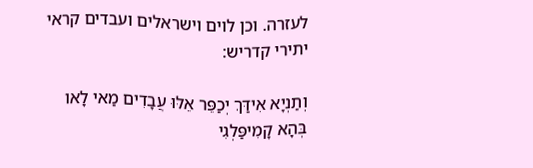לעזרה. וכן לוים וישראלים ועבדים קראי יתירי קדריש:

וְתַנְיָא אִידַּךְ יְכַפֵּר אֵלּוּ עֲבָדִים מַאי לָאו בְּהָא קָמִיפַּלְגִי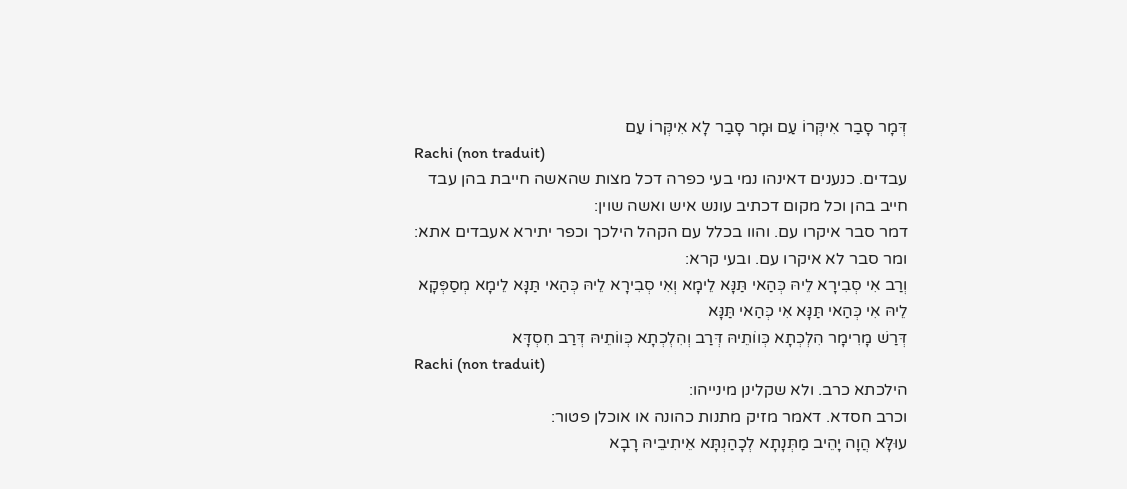דְּמָר סָבַר אִיקְּרוֹ עַם וּמָר סָבַר לָא אִיקְּרוֹ עַם
Rachi (non traduit)
עבדים. כנענים דאינהו נמי בעי כפרה דכל מצות שהאשה חייבת בהן עבד חייב בהן וכל מקום דכתיב עונש איש ואשה שוין:
דמר סבר איקרו עם. והוו בכלל עם הקהל הילכך וכפר יתירא אעבדים אתא:
ומר סבר לא איקרו עם. ובעי קרא:
וְרַב אִי סְבִירָא לֵיהּ כְּהַאי תַּנָּא לֵימָא וְאִי סְבִירָא לֵיהּ כְּהַאי תַּנָּא לֵימָא מְסַפְּקָא לֵיהּ אִי כְּהַאי תַּנָּא אִי כְּהַאי תַּנָּא
דְּרַשׁ מָרִימָר הִלְכְתָא כְּווֹתֵיהּ דְּרַב וְהִלְכְתָא כְּווֹתֵיהּ דְּרַב חִסְדָּא
Rachi (non traduit)
הילכתא כרב. ולא שקלינן מינייהו:
וכרב חסדא. דאמר מזיק מתנות כהונה או אוכלן פטור:
עוּלָּא הֲוָה יָהֵיב מַתְּנָתָא לְכָהַנְתָּא אֵיתִיבֵיהּ רָבָא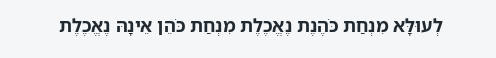לְעוּלָּא מִנְחַת כֹּהֶנֶת נֶאֱכֶלֶת מִנְחַת כֹּהֵן אֵינָהּ נֶאֱכֶלֶת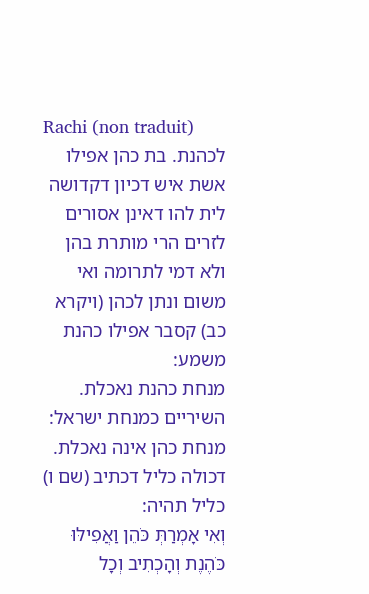Rachi (non traduit)
לכהנת. בת כהן אפילו אשת איש דכיון דקדושה לית להו דאינן אסורים לזרים הרי מותרת בהן ולא דמי לתרומה ואי משום ונתן לכהן (ויקרא כב) קסבר אפילו כהנת משמע:
מנחת כהנת נאכלת. השיריים כמנחת ישראל:
מנחת כהן אינה נאכלת. דכולה כליל דכתיב (שם ו) כליל תהיה:
וְאִי אָמְרַתְּ כֹּהֵן וַאֲפִילּוּ כֹּהֶנֶת וְהָכְתִיב וְכָל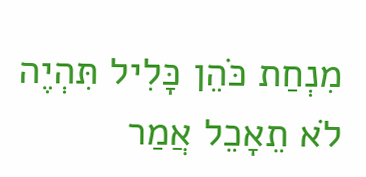מִנְחַת כֹּהֵן כָּלִיל תִּהְיֶה לֹא תֵאָכֵל אֲמַר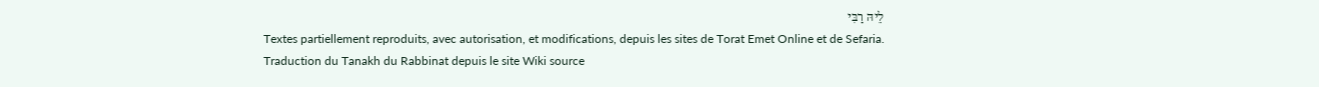לֵיהּ רַבִּי
Textes partiellement reproduits, avec autorisation, et modifications, depuis les sites de Torat Emet Online et de Sefaria.
Traduction du Tanakh du Rabbinat depuis le site Wiki source